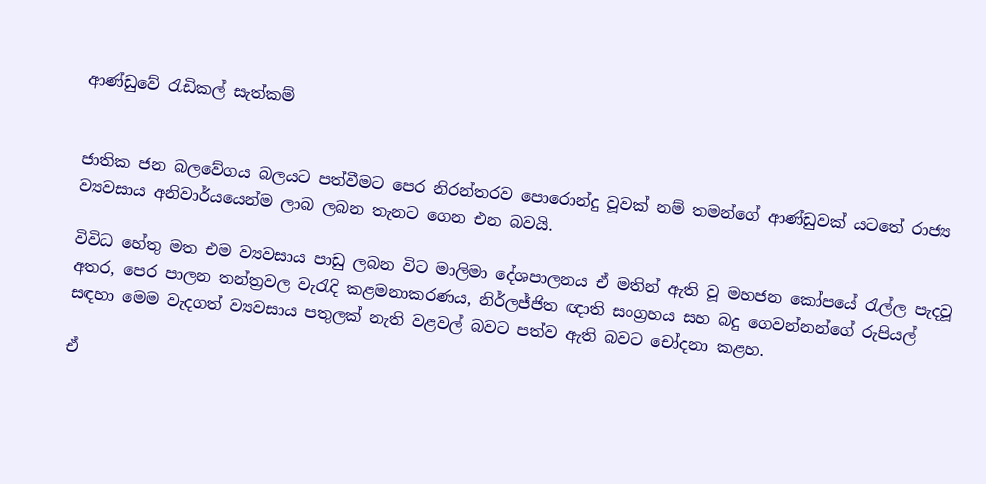ආණ්ඩුවේ රැඩිකල් සැත්කම්


ජාතික ජන බලවේගය බලයට පත්වීමට පෙර නිරන්තරව පොරොන්දු වූවක් නම් තමන්ගේ ආණ්ඩුවක් යටතේ රාජ්‍ය ව්‍යවසාය අනිවාර්යයෙන්ම ලාබ ලබන තැනට ගෙන එන බවයි.

විවිධ හේතු මත එම ව්‍යවසාය පාඩු ලබන විට මාලිමා දේශපාලනය ඒ මතින් ඇති වූ මහජන කෝපයේ රැල්ල පැදවූ අතර, පෙර පාලන තන්ත්‍රවල වැරැදි කළමනාකරණය, නිර්ලජ්ජිත ඥාති සංග්‍රහය සහ බදු ගෙවන්නන්ගේ රුපියල් සඳහා මෙම වැදගත් ව්‍යවසාය පතුලක් නැති වළවල් බවට පත්ව ඇති බවට චෝදනා කළහ.

ඒ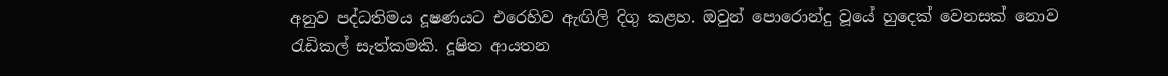අනුව පද්ධතිමය දූෂණයට එරෙහිව ඇඟිලි දිගු කළහ. ඔවුන් පොරොන්දු වූයේ හුදෙක් වෙනසක් නොව රැඩිකල් සැත්කමකි. දූෂිත ආයතන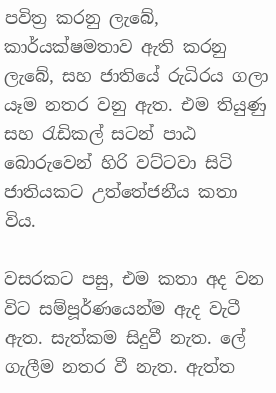පවිත්‍ර කරනු ලැබේ, කාර්යක්ෂමතාව ඇති කරනු ලැබේ, සහ ජාතියේ රුධිරය ගලා යෑම නතර වනු ඇත. එම තියුණු සහ රැඩිකල් සටන් පාඨ බොරුවෙන් හිරි වට්ටවා සිටි ජාතියකට උත්තේජනීය කතා විය.

වසරකට පසු, එම කතා අද වන විට සම්පූර්ණයෙන්ම ඇද වැටී ඇත. සැත්කම සිදුවී නැත. ලේ ගැලීම නතර වී නැත. ඇත්ත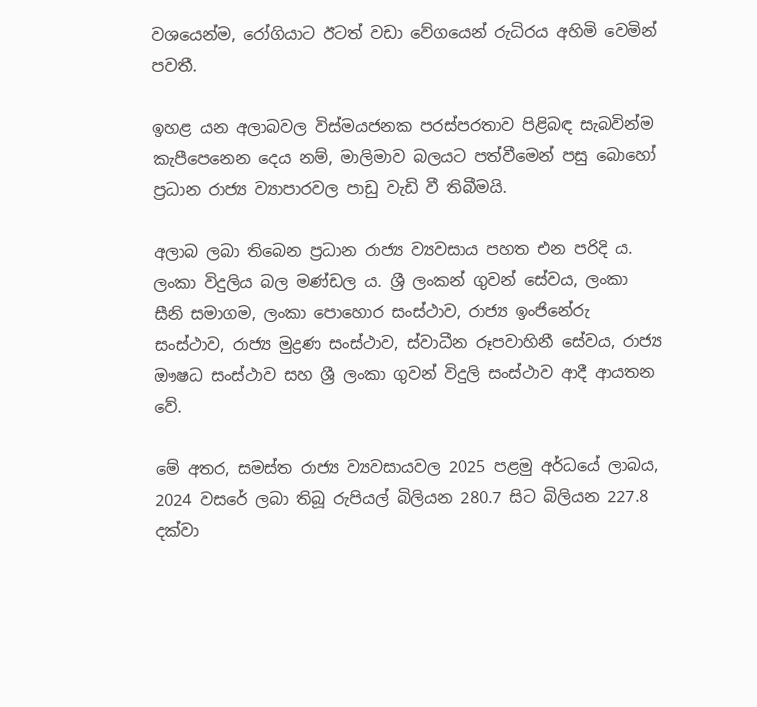වශයෙන්ම, රෝගියාට ඊටත් වඩා වේගයෙන් රුධිරය අහිමි වෙමින් පවතී.

ඉහළ යන අලාබවල විස්මයජනක පරස්පරතාව පිළිබඳ සැබවින්ම කැපීපෙනෙන දෙය නම්, මාලිමාව බලයට පත්වීමෙන් පසු බොහෝ ප්‍රධාන රාජ්‍ය ව්‍යාපාරවල පාඩු වැඩි වී තිබීමයි.

අලාබ ලබා තිබෙන ප්‍රධාන රාජ්‍ය ව්‍යවසාය පහත එන පරිදි ය. ලංකා විදුලිය බල මණ්ඩල ය. ශ්‍රී ලංකන් ගුවන් සේවය, ලංකා සීනි සමාගම, ලංකා පොහොර සංස්ථාව, රාජ්‍ය ඉංජිනේරු සංස්ථාව, රාජ්‍ය මුද්‍රණ සංස්ථාව, ස්වාධීන රූපවාහිනී සේවය, රාජ්‍ය ඖෂධ සංස්ථාව සහ ශ්‍රී ලංකා ගුවන් විදුලි සංස්ථාව ආදී ආයතන වේ.

මේ අතර, සමස්ත රාජ්‍ය ව්‍යවසායවල 2025 පළමු අර්ධයේ ලාබය, 2024 වසරේ ලබා තිබූ රුපියල් බිලියන 280.7 සිට බිලියන 227.8 දක්වා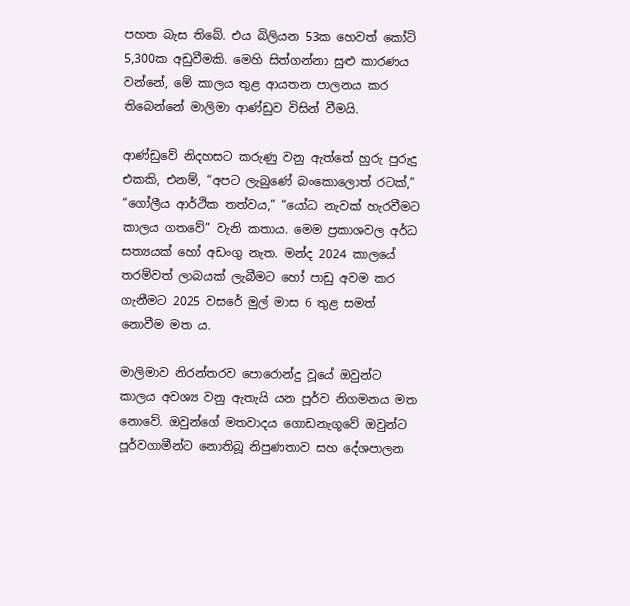පහත බැස තිබේ. එය බිලියන 53ක හෙවත් කෝටි 5,300ක අඩුවීමකි. මෙහි සිත්ගන්නා සුළු කාරණය වන්නේ, මේ කාලය තුළ ආයතන පාලනය කර තිබෙන්නේ මාලිමා ආණ්ඩුව විසින් වීමයි.

ආණ්ඩුවේ නිදහසට කරුණු වනු ඇත්තේ හුරු පුරුදු එකකි, එනම්, “අපට ලැබුණේ බංකොලොත් රටක්,” “ගෝලීය ආර්ථික තත්වය,” “යෝධ නැවක් හැරවීමට කාලය ගතවේ” වැනි කතාය. මෙම ප්‍රකාශවල අර්ධ සත්‍යයක් හෝ අඩංගු නැත. මන්ද 2024 කාලයේ තරම්වත් ලාබයක් ලැබීමට හෝ පාඩු අවම කර ගැනීමට 2025 වසරේ මුල් මාස 6 තුළ සමත් නොවීම මත ය.

මාලිමාව නිරන්තරව පොරොන්දු වූයේ ඔවුන්ට කාලය අවශ්‍ය වනු ඇතැයි යන පූර්ව නිගමනය මත නොවේ. ඔවුන්ගේ මතවාදය ගොඩනැගූවේ ඔවුන්ට පූර්වගාමීන්ට නොතිබූ නිපුණතාව සහ දේශපාලන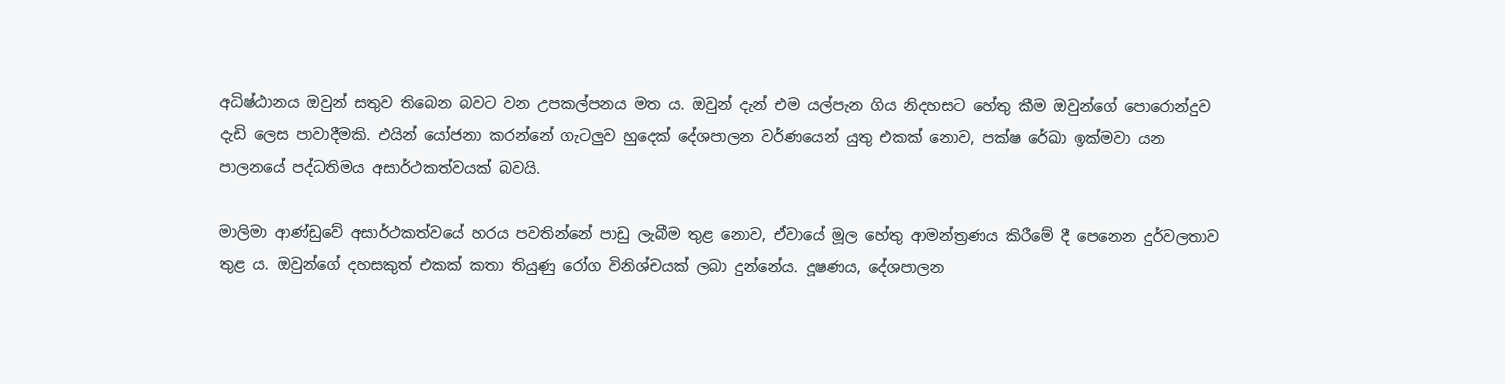අධිෂ්ඨානය ඔවුන් සතුව තිබෙන බවට වන උපකල්පනය මත ය. ඔවුන් දැන් එම යල්පැන ගිය නිදහසට හේතු කීම ඔවුන්ගේ පොරොන්දුව දැඩි ලෙස පාවාදීමකි. එයින් යෝජනා කරන්නේ ගැටලු‍ව හුදෙක් දේශපාලන වර්ණයෙන් යුතු එකක් නොව, පක්ෂ රේඛා ඉක්මවා යන පාලනයේ පද්ධතිමය අසාර්ථකත්වයක් බවයි.

මාලිමා ආණ්ඩුවේ අසාර්ථකත්වයේ හරය පවතින්නේ පාඩු ලැබීම තුළ නොව, ඒවායේ මූල හේතු ආමන්ත්‍රණය කිරීමේ දී පෙනෙන දුර්වලතාව තුළ ය. ඔවුන්ගේ දහසකුත් එකක් කතා තියුණු රෝග විනිශ්චයක් ලබා දුන්නේය. දූෂණය, දේශපාලන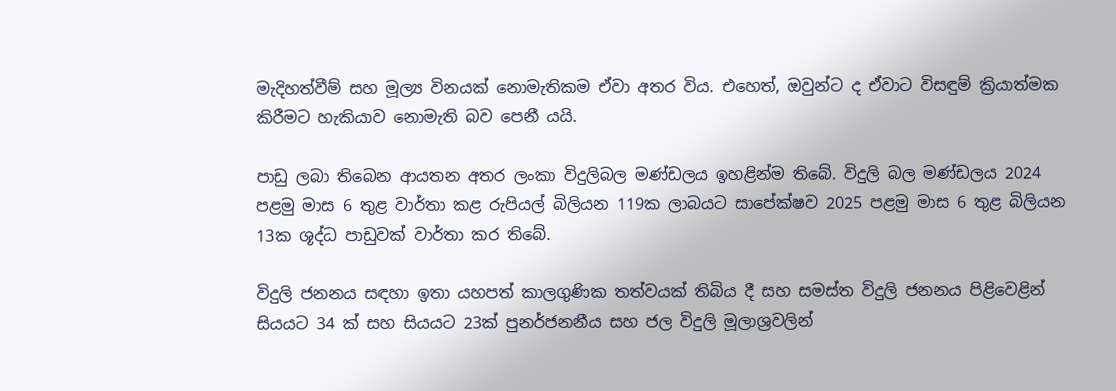මැදිහත්වීම් සහ මූල්‍ය විනයක් නොමැතිකම ඒවා අතර විය. එහෙත්, ඔවුන්ට ද ඒවාට විසඳුම් ක්‍රියාත්මක කිරීමට හැකියාව නොමැති බව පෙනී යයි.

පාඩු ලබා තිබෙන ආයතන අතර ලංකා විදුලිබල මණ්ඩලය ඉහළින්ම තිබේ. විදුලි බල මණ්ඩලය 2024 පළමු මාස 6 තුළ වාර්තා කළ රුපියල් බිලියන 119ක ලාබයට සාපේක්ෂව 2025 පළමු මාස 6 තුළ බිලියන 13ක ශූද්ධ පාඩුවක් වාර්තා කර තිබේ.

විදුලි ජනනය සඳහා ඉතා යහපත් කාලගුණික තත්වයක් තිබිය දී සහ සමස්ත විදුලි ජනනය පිළිවෙළින් සියයට 34 ක් සහ සියයට 23ක් පුනර්ජනනීය සහ ජල විදුලි මූලාශ්‍රවලින්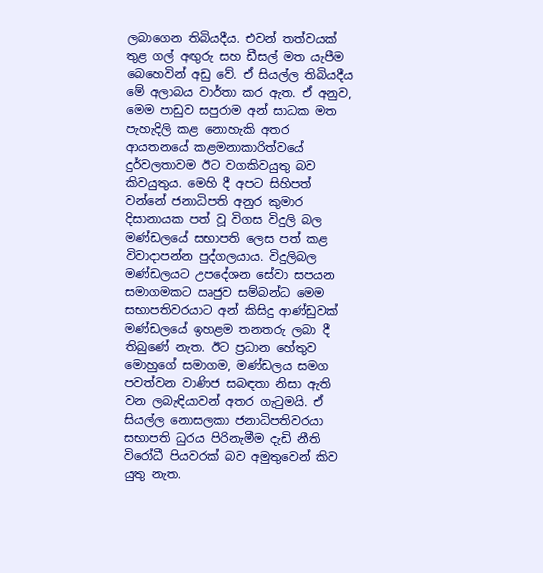ලබාගෙන තිබියදීය. එවන් තත්වයක් තුළ ගල් අඟු‍රු සහ ඩීසල් මත යැපීම බෙහෙවින් අඩු වේ. ඒ සියල්ල තිබියදීය මේ අලාබය වාර්තා කර ඇත. ඒ අනුව, මෙම පාඩුව සපුරාම අන් සාධක මත පැහැදිලි කළ නොහැකි අතර ආයතනයේ කළමනාකාරිත්වයේ දුර්වලතාවම ඊට වගකිවයුතු බව කිවයුතුය. මෙහි දී අපට සිහිපත් වන්නේ ජනාධිපති අනුර කුමාර දිසානායක පත් වූ විගස විදුලි බල මණ්ඩලයේ සභාපති ලෙස පත් කළ විවාදාපන්න පුද්ගලයාය. විදුලිබල මණ්ඩලයට උපදේශන සේවා සපයන සමාගමකට ඍජුව සම්බන්ධ මෙම සභාපතිවරයාට අන් කිසිදු ආණ්ඩුවක් මණ්ඩලයේ ඉහළම තනතරු ලබා දී තිබුණේ නැත. ඊට ප්‍රධාන හේතුව මොහුගේ සමාගම, මණ්ඩලය සමග පවත්වන වාණිජ සබඳතා නිසා ඇති වන ලබැඳියාවන් අතර ගැටුමයි. ඒ සියල්ල නොසලකා ජනාධිපතිවරයා සභාපති ධුරය පිරිනැමීම දැඩි නීති විරෝධී පියවරක් බව අමුතුවෙන් කිව යුතු නැත.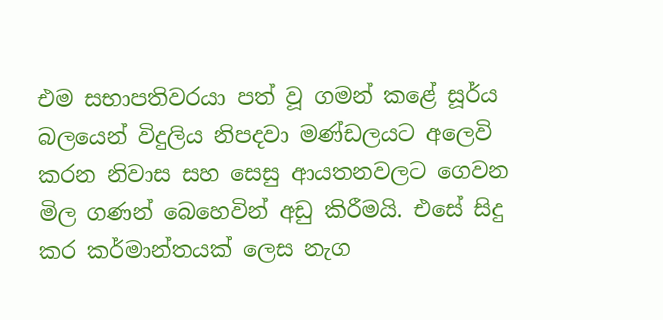එම සභාපතිවරයා පත් වූ ගමන් කළේ සූර්ය බලයෙන් විදුලිය නිපදවා මණ්ඩලයට අලෙවි කරන නිවාස සහ සෙසු ආයතනවලට ගෙවන මිල ගණන් බෙහෙවින් අඩු කිරීමයි. එසේ සිදු කර කර්මාන්තයක් ලෙස නැග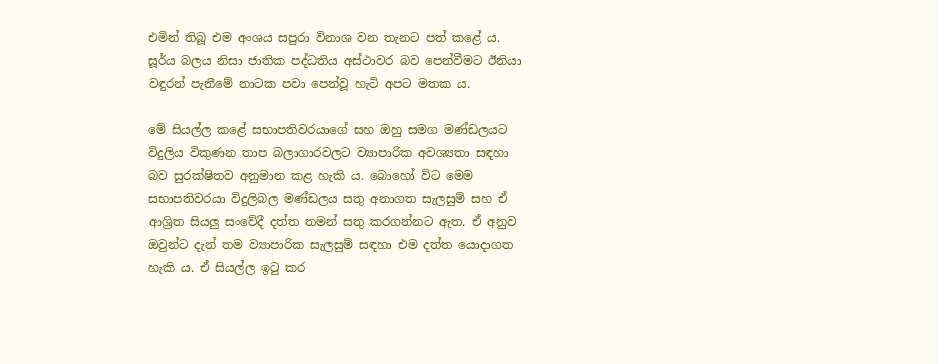එමින් තිබූ එම අංශය සපුරා විනාශ වන තැනට පත් කළේ ය. සූර්ය බලය නිසා ජාතික පද්ධතිය අස්ථාවර බව පෙන්වීමට ඊනියා වඳුරන් පැනීමේ නාටක පවා පෙන්වූ හැටි අපට මතක ය.

මේ සියල්ල කළේ සභාපතිවරයාගේ සහ ඔහු සමග මණ්ඩලයට විදුලිය විකුණන තාප බලාගාරවලට ව්‍යාපාරික අවශ්‍යතා සඳහා බව සුරක්ෂිතව අනුමාන කළ හැකි ය. බොහෝ විට මෙම සභාපතිවරයා විදුලිබල මණ්ඩලය සතු අනාගත සැලසුම් සහ ඒ ආශ්‍රිත සියලු‍ සංවේදී දත්ත තමන් සතු කරගන්නට ඇත. ඒ අනුව ඔවුන්ට දැන් තම ව්‍යාපාරික සැලසුම් සඳහා එම දත්ත යොදාගත හැකි ය. ඒ සියල්ල ඉටු කර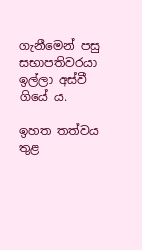ගැනීමෙන් පසු සභාපතිවරයා ඉල්ලා අස්වී ගියේ ය.

ඉහත තත්වය තුළ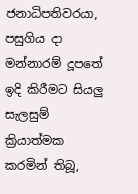ජනාධිපතිවරයා, පසුගිය දා මන්නාරම් දූපතේ ඉදි කිරීමට සියලු‍ සැලසුම් ක්‍රියාත්මක කරමින් තිබූ,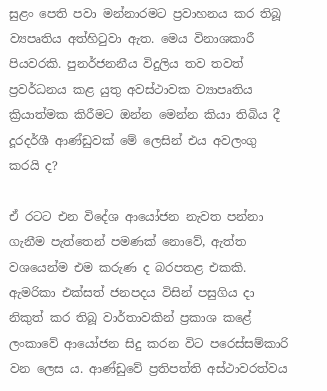සුළං පෙති පවා මන්නාරමට ප්‍රවාහනය කර තිබූ ව්‍යපෘතිය අත්හිටුවා ඇත. මෙය විනාශකාරී පියවරකි. පුනර්ජනනීය විදුලිය තව තවත් ප්‍රවර්ධනය කළ යුතු අවස්ථාවක ව්‍යාපෘතිය ක්‍රියාත්මක කිරීමට ඔන්න මෙන්න කියා තිබිය දී දූරදර්ශී ආණ්ඩුවක් මේ ලෙසින් එය අවලංගු කරයි ද?

ඒ රටට එන විදේශ ආයෝජන නැවත පන්නා ගැනීම පැත්තෙන් පමණක් නොවේ, ඇත්ත වශයෙන්ම එම කරුණ ද බරපතළ එකකි. ඇමරිකා එක්සත් ජනපදය විසින් පසුගිය දා නිකුත් කර තිබූ වාර්තාවකින් ප්‍රකාශ කළේ ලංකාවේ ආයෝජන සිදු කරන විට පරෙස්සම්කාරි වන ලෙස ය. ආණ්ඩුවේ ප්‍රතිපත්ති අස්ථාවරත්වය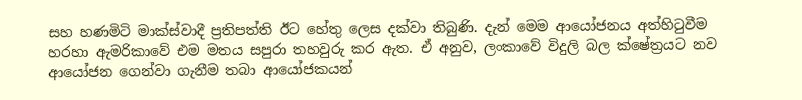සහ හණමිටි මාක්ස්වාදී ප්‍රතිපත්ති ඊට හේතු ලෙස දක්වා තිබුණි. දැන් මෙම ආයෝජනය අත්හිටුවීම හරහා ඇමරිකාවේ එම මතය සපුරා තහවුරු කර ඇත. ඒ අනුව, ලංකාවේ විදුලි බල ක්ෂේත්‍රයට නව ආයෝජන ගෙන්වා ගැනීම තබා ආයෝජකයන්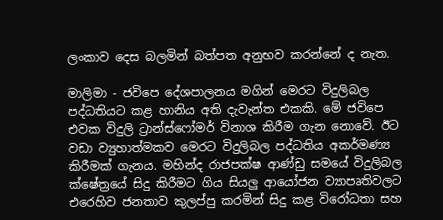ලංකාව දෙස බලමින් බත්පත අනුභව කරන්නේ ද නැත.

මාලිමා - ජවිපෙ දේශපාලනය මගින් මෙරට විදුලිබල පද්ධතියට කළ හානිය අති දැවැන්ත එකකි. මේ ජවිපෙ එවක විදුලි ට්‍රාන්ස්ෆෝමර් විනාශ කිරීම ගැන නොවේ. ඊට වඩා ව්‍යුහාත්මකව මෙරට විදුලිබල පද්ධතිය අකර්මණ්‍ය කිරීමක් ගැනය. මහින්ද රාජපක්ෂ ආණ්ඩු සමයේ විදුලිබල ක්ෂේත්‍ර‌යේ සිදු කිරීමට ගිය සියලු‍ ආයෝජන ව්‍යාපෘතිවලට එරෙහිව ජනතාව කුලප්පු කරමින් සිදු කළ විරෝධතා සහ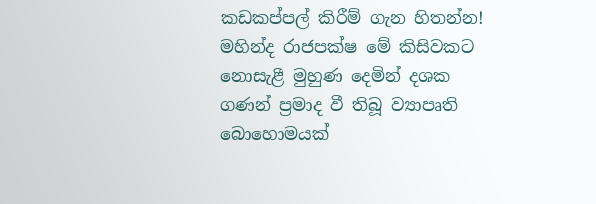කඩකප්පල් කිරීම් ගැන හිතන්න! මහින්ද රාජපක්ෂ මේ කිසිවකට නොසැළී මුහුණ දෙමින් දශක ගණන් ප්‍රමාද වී තිබූ ව්‍යාපෘති බොහොමයක්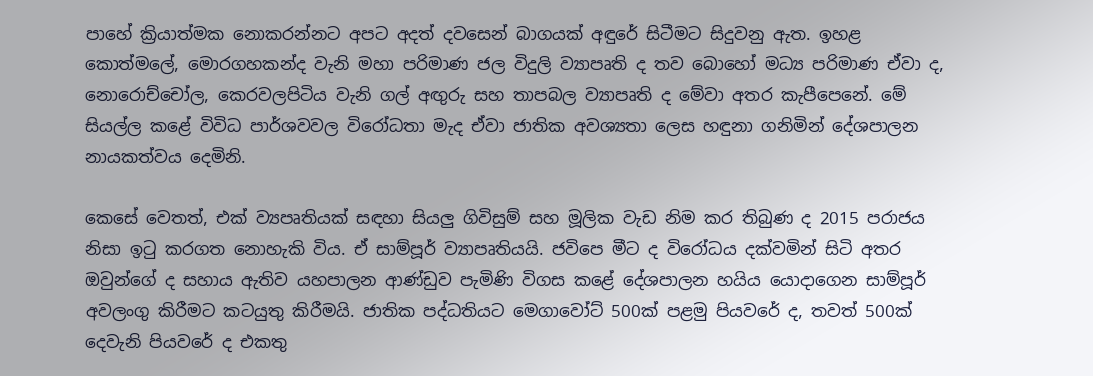පාහේ ක්‍රියාත්මක නොකරන්නට අපට අදත් දවසෙන් බාගයක් අඳුරේ සිටීමට සිදුවනු ඇත. ඉහළ කොත්මලේ, මොරගහකන්ද වැනි මහා පරිමාණ ජල විදුලි ව්‍යාපෘති ද තව බොහෝ මධ්‍ය පරිමාණ ඒවා ද, නොරොච්චෝල, කෙරවලපිටිය වැනි ගල් අඟු‍රු සහ තාපබල ව්‍යාපෘති ද මේවා අතර කැපීපෙනේ. මේ සියල්ල කළේ විවිධ පාර්ශවවල විරෝධතා මැද ඒවා ජාතික අවශ්‍යතා ලෙස හඳුනා ගනිමින් දේශපාලන නායකත්වය දෙමිනි.

කෙසේ වෙතත්, එක් ව්‍යපෘතියක් සඳහා සියලු‍ ගිවිසුම් සහ මූලික වැඩ නිම කර තිබුණ ද 2015 පරාජය නිසා ඉටු කරගත නොහැකි විය. ඒ සාම්පූර් ව්‍යාපෘතියයි. ජවිපෙ මීට ද විරෝධය දක්වමින් සිටි අතර ඔවුන්ගේ ද සහාය ඇතිව යහපාලන ආණ්ඩුව පැමිණි විගස කළේ දේශපාලන හයිය යොදාගෙන සාම්පූර් අවලංගු කිරීමට කටයුතු කිරීමයි. ජාතික පද්ධතියට මෙගාවෝට් 500ක් පළමු පියවරේ ද, තවත් 500ක් දෙවැනි පියවරේ ද එකතු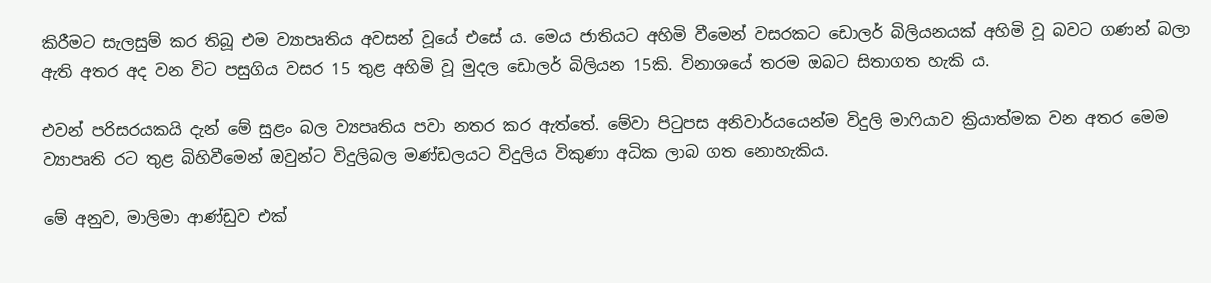කිරීමට සැලසුම් කර තිබූ එම ව්‍යාපෘතිය අවසන් වූයේ එසේ ය. මෙය ජාතියට අහිමි වීමෙන් වසරකට ඩොලර් බිලියනයක් අහිමි වූ බවට ගණන් බලා ඇති අතර අද වන විට පසුගිය වසර 15 තුළ අහිමි වූ මුදල ඩොලර් බිලියන 15කි. විනාශයේ තරම ඔබට සිතාගත හැකි ය.

එවන් පරිසරයකයි දැන් මේ සුළං බල ව්‍යපෘතිය පවා නතර කර ඇත්තේ. මේවා පිටුපස අනිවාර්යයෙන්ම විදුලි මාෆියාව ක්‍රියාත්මක වන අතර මෙම ව්‍යාපෘති රට තුළ බිහිවීමෙන් ඔවුන්ට විදුලිබල මණ්ඩලයට විදුලිය විකුණා අධික ලාබ ගත නොහැකිය.

මේ අනුව, මාලිමා ආණ්ඩුව එක්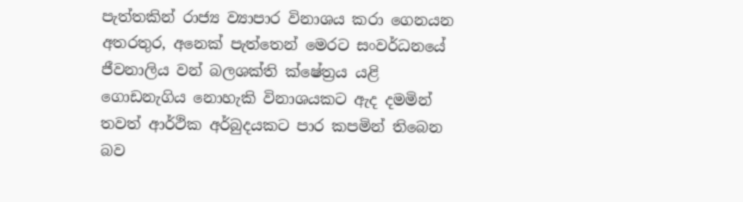පැත්තකින් රාජ්‍ය ව්‍යාපාර විනාශය කරා ගෙනයන අතරතුර, අනෙක් පැත්තෙන් මෙරට සංවර්ධනයේ ජීවනාලිය වන් බලශක්ති ක්ෂේත්‍රය යළි ගොඩනැගිය නොහැකි විනාශයකට ඇද දමමින් තවත් ආර්ථික අර්බුදයකට පාර කපමින් තිබෙන බව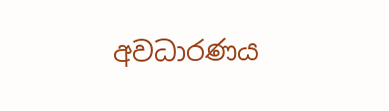අවධාරණය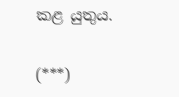කළ යුතුය.

(***)